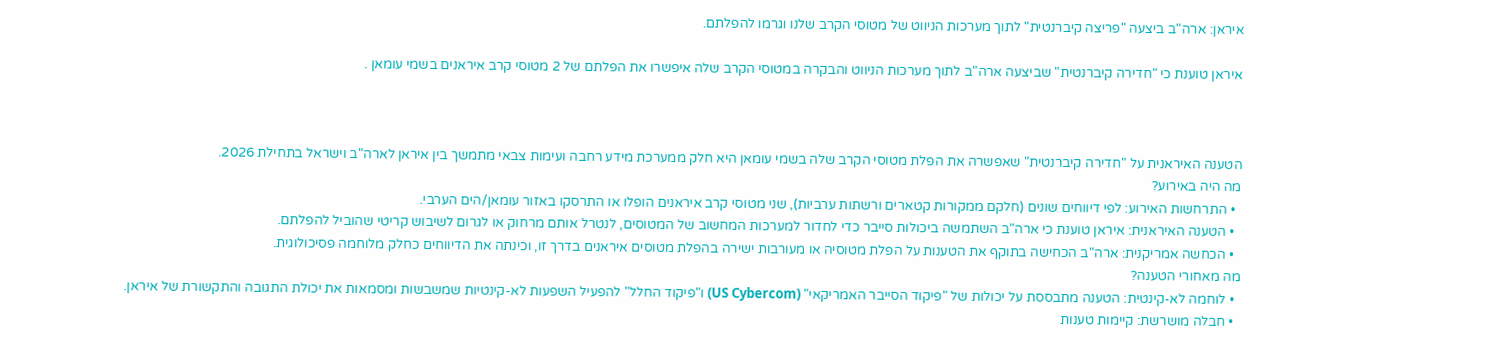איראן: ארה"ב ביצעה "פריצה קיברנטית" לתוך מערכות הניווט של מטוסי הקרב שלנו וגרמו להפלתם.

איראן טוענת כי "חדירה קיברנטית" שביצעה ארה"ב לתוך מערכות הניווט והבקרה במטוסי הקרב שלה איפשרו את הפלתם של 2 מטוסי קרב איראנים בשמי עומאן .



הטענה האיראנית על "חדירה קיברנטית" שאפשרה את הפלת מטוסי הקרב שלה בשמי עומאן היא חלק ממערכת מידע רחבה ועימות צבאי מתמשך בין איראן לארה"ב וישראל בתחילת 2026.
מה היה באירוע?
  • התרחשות האירוע: לפי דיווחים שונים (חלקם ממקורות קטארים ורשתות ערביות), שני מטוסי קרב איראנים הופלו או התרסקו באזור עומאן/הים הערבי.
  • הטענה האיראנית: איראן טוענת כי ארה"ב השתמשה ביכולות סייבר כדי לחדור למערכות המחשוב של המטוסים, לנטרל אותם מרחוק או לגרום לשיבוש קריטי שהוביל להפלתם.
  • הכחשה אמריקנית: ארה"ב הכחישה בתוקף את הטענות על הפלת מטוסיה או מעורבות ישירה בהפלת מטוסים איראנים בדרך זו, וכינתה את הדיווחים כחלק מלוחמה פסיכולוגית.
מה מאחורי הטענה?
  • לוחמה לא-קינטית: הטענה מתבססת על יכולות של "פיקוד הסייבר האמריקאי" (US Cybercom) ו"פיקוד החלל" להפעיל השפעות לא-קינטיות שמשבשות ומסמאות את יכולת התגובה והתקשורת של איראן.
  • חבלה מושרשת: קיימות טענות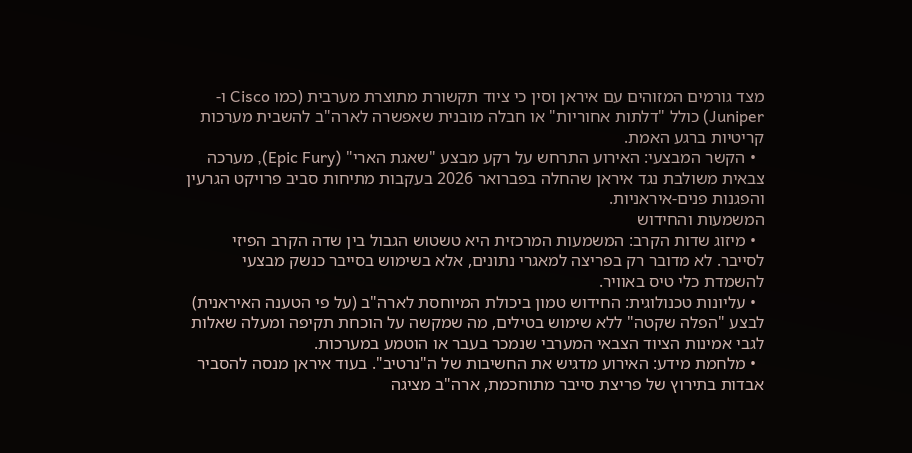מצד גורמים המזוהים עם איראן וסין כי ציוד תקשורת מתוצרת מערבית (כמו Cisco ו-Juniper) כולל "דלתות אחוריות" או חבלה מובנית שאפשרה לארה"ב להשבית מערכות קריטיות ברגע האמת.
  • הקשר המבצעי: האירוע התרחש על רקע מבצע "שאגת הארי" (Epic Fury), מערכה צבאית משולבת נגד איראן שהחלה בפברואר 2026 בעקבות מתיחות סביב פרויקט הגרעין והפגנות פנים-איראניות.
המשמעות והחידוש
  • מיזוג שדות הקרב: המשמעות המרכזית היא טשטוש הגבול בין שדה הקרב הפיזי לסייבר. לא מדובר רק בפריצה למאגרי נתונים, אלא בשימוש בסייבר כנשק מבצעי להשמדת כלי טיס באוויר.
  • עליונות טכנולוגית: החידוש טמון ביכולת המיוחסת לארה"ב (על פי הטענה האיראנית) לבצע "הפלה שקטה" ללא שימוש בטילים, מה שמקשה על הוכחת תקיפה ומעלה שאלות לגבי אמינות הציוד הצבאי המערבי שנמכר בעבר או הוטמע במערכות.
  • מלחמת מידע: האירוע מדגיש את החשיבות של ה"נרטיב". בעוד איראן מנסה להסביר אבדות בתירוץ של פריצת סייבר מתוחכמת, ארה"ב מציגה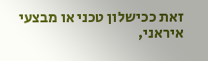זאת ככישלון טכני או מבצעי איראני,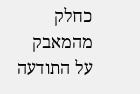כחלק מהמאבק על התודעה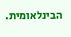הבינלאומית.